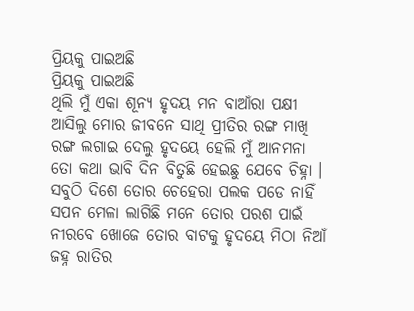ପ୍ରିୟକୁ ପାଇଅଛି
ପ୍ରିୟକୁ ପାଇଅଛି
ଥିଲି ମୁଁ ଏକା ଶୂନ୍ୟ ହୃଦୟ ମନ ବାଆଁରା ପକ୍ଷୀ
ଆସିଲୁ ମୋର ଜୀବନେ ସାଥି ପ୍ରୀତିର ରଙ୍ଗ ମାଖି
ରଙ୍ଗ ଲଗାଇ ଦେଲୁ ହୃଦୟେ ହେଲି ମୁଁ ଆନମନା
ତୋ କଥା ଭାବି ଦିନ ବିତୁଛି ହେଇଛୁ ଯେବେ ଚିହ୍ନା ।
ସବୁଠି ଦିଶେ ତୋର ଚେହେରା ପଲକ ପଡେ ନାହିଁ
ସପନ ମେଳା ଲାଗିଛି ମନେ ତୋର ପରଶ ପାଇଁ
ନୀରବେ ଖୋଜେ ତୋର ବାଟକୁ ହୃଦୟେ ମିଠା ନିଆଁ
ଜହ୍ନ ରାତିର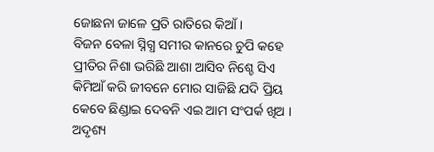ଜୋଛନା ଜାଳେ ପ୍ରତି ରାତିରେ କିଆଁ ।
ବିଜନ ବେଳା ସ୍ନିଗ୍ଧ ସମୀର କାନରେ ଚୁପି କହେ
ପ୍ରୀତିର ନିଶା ଭରିଛି ଆଶା ଆସିବ ନିଶ୍ଚେ ସିଏ
କିମିଆଁ କରି ଜୀବନେ ମୋର ସାଜିଛି ଯଦି ପ୍ରିୟ
କେବେ ଛିଣ୍ଡାଇ ଦେବନି ଏଇ ଆମ ସଂପର୍କ ଖିଅ ।
ଅଦୃଶ୍ୟ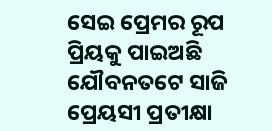ସେଇ ପ୍ରେମର ରୂପ ପ୍ରିୟକୁ ପାଇଅଛି
ଯୌବନତଟେ ସାଜି ପ୍ରେୟସୀ ପ୍ରତୀକ୍ଷା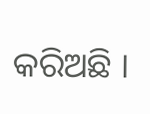କରିଅଛି ।